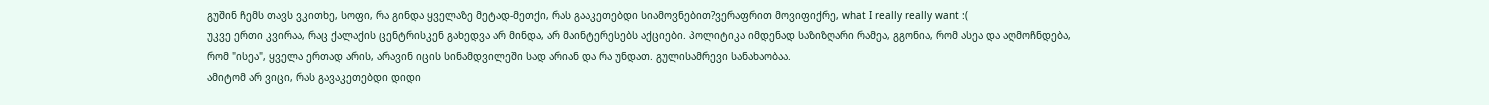გუშინ ჩემს თავს ვკითხე, სოფი, რა გინდა ყველაზე მეტად-მეთქი, რას გააკეთებდი სიამოვნებით?ვერაფრით მოვიფიქრე, what I really really want :(
უკვე ერთი კვირაა, რაც ქალაქის ცენტრისკენ გახედვა არ მინდა, არ მაინტერესებს აქციები. პოლიტიკა იმდენად საზიზღარი რამეა, გგონია, რომ ასეა და აღმოჩნდება, რომ "ისეა", ყველა ერთად არის, არავინ იცის სინამდვილეში სად არიან და რა უნდათ. გულისამრევი სანახაობაა.
ამიტომ არ ვიცი, რას გავაკეთებდი დიდი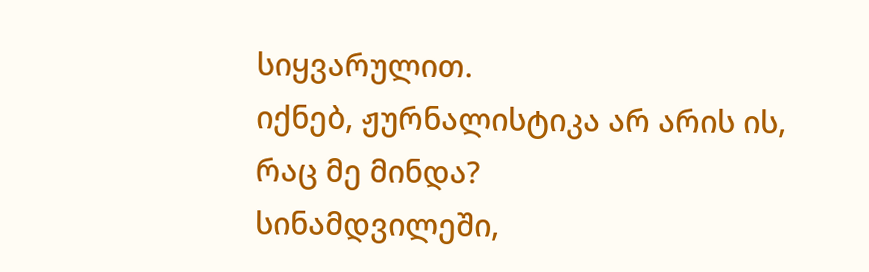სიყვარულით.
იქნებ, ჟურნალისტიკა არ არის ის, რაც მე მინდა?
სინამდვილეში,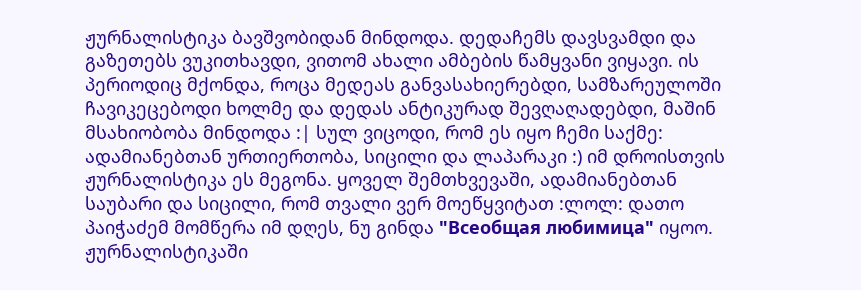ჟურნალისტიკა ბავშვობიდან მინდოდა. დედაჩემს დავსვამდი და გაზეთებს ვუკითხავდი, ვითომ ახალი ამბების წამყვანი ვიყავი. ის პერიოდიც მქონდა, როცა მედეას განვასახიერებდი, სამზარეულოში ჩავიკეცებოდი ხოლმე და დედას ანტიკურად შევღაღადებდი, მაშინ მსახიობობა მინდოდა :| სულ ვიცოდი, რომ ეს იყო ჩემი საქმე: ადამიანებთან ურთიერთობა, სიცილი და ლაპარაკი :) იმ დროისთვის ჟურნალისტიკა ეს მეგონა. ყოველ შემთხვევაში, ადამიანებთან საუბარი და სიცილი, რომ თვალი ვერ მოეწყვიტათ :ლოლ: დათო პაიჭაძემ მომწერა იმ დღეს, ნუ გინდა "Всеобщая любимица" იყოო. ჟურნალისტიკაში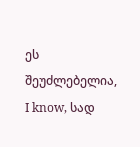ეს შეუძლებელია, I know, სად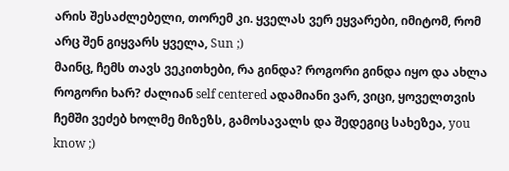არის შესაძლებელი, თორემ კი. ყველას ვერ ეყვარები, იმიტომ, რომ არც შენ გიყვარს ყველა, Sun ;)
მაინც, ჩემს თავს ვეკითხები, რა გინდა? როგორი გინდა იყო და ახლა როგორი ხარ? ძალიან self centered ადამიანი ვარ, ვიცი, ყოველთვის ჩემში ვეძებ ხოლმე მიზეზს, გამოსავალს და შედეგიც სახეზეა, you know ;)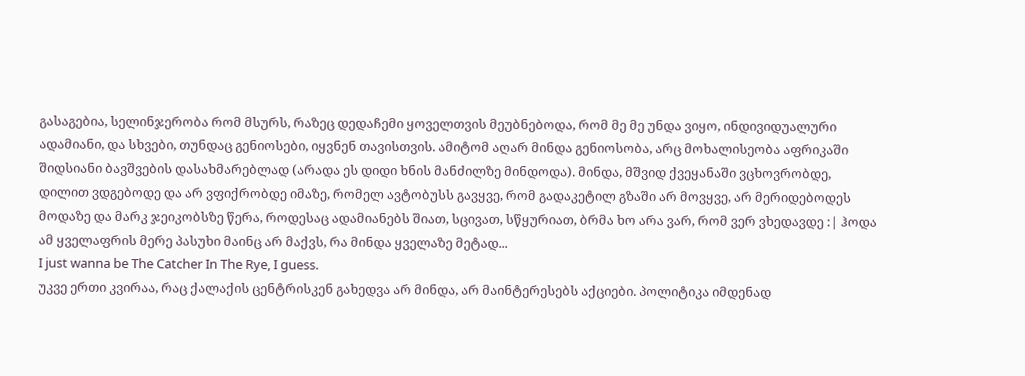გასაგებია, სელინჯერობა რომ მსურს, რაზეც დედაჩემი ყოველთვის მეუბნებოდა, რომ მე მე უნდა ვიყო, ინდივიდუალური ადამიანი, და სხვები, თუნდაც გენიოსები, იყვნენ თავისთვის. ამიტომ აღარ მინდა გენიოსობა, არც მოხალისეობა აფრიკაში შიდსიანი ბავშვების დასახმარებლად (არადა ეს დიდი ხნის მანძილზე მინდოდა). მინდა, მშვიდ ქვეყანაში ვცხოვრობდე, დილით ვდგებოდე და არ ვფიქრობდე იმაზე, რომელ ავტობუსს გავყვე, რომ გადაკეტილ გზაში არ მოვყვე, არ მერიდებოდეს მოდაზე და მარკ ჯეიკობსზე წერა, როდესაც ადამიანებს შიათ, სცივათ, სწყურიათ, ბრმა ხო არა ვარ, რომ ვერ ვხედავდე :| ჰოდა ამ ყველაფრის მერე პასუხი მაინც არ მაქვს, რა მინდა ყველაზე მეტად...
I just wanna be The Catcher In The Rye, I guess.
უკვე ერთი კვირაა, რაც ქალაქის ცენტრისკენ გახედვა არ მინდა, არ მაინტერესებს აქციები. პოლიტიკა იმდენად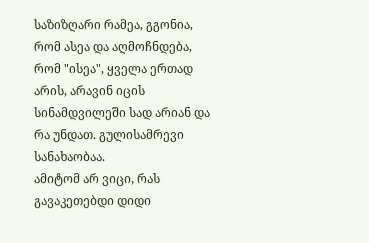საზიზღარი რამეა, გგონია, რომ ასეა და აღმოჩნდება, რომ "ისეა", ყველა ერთად არის, არავინ იცის სინამდვილეში სად არიან და რა უნდათ. გულისამრევი სანახაობაა.
ამიტომ არ ვიცი, რას გავაკეთებდი დიდი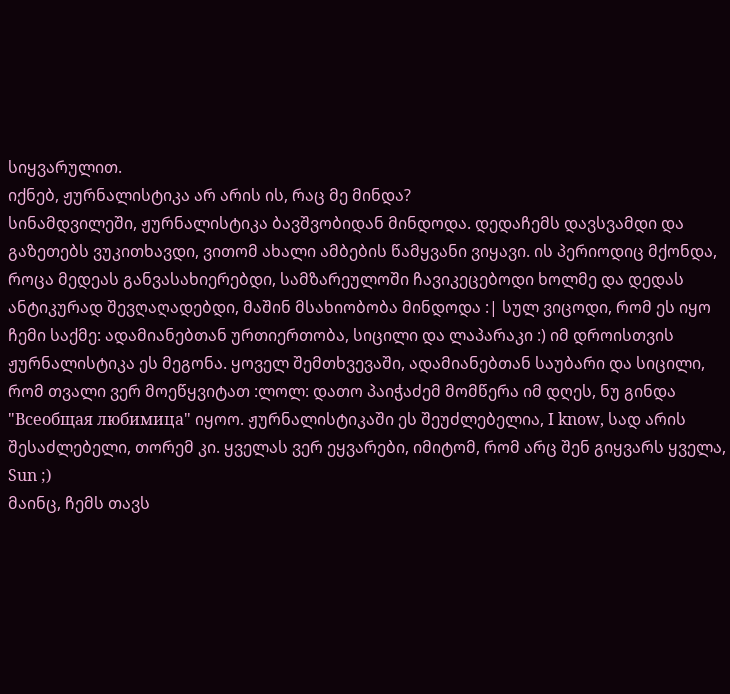სიყვარულით.
იქნებ, ჟურნალისტიკა არ არის ის, რაც მე მინდა?
სინამდვილეში, ჟურნალისტიკა ბავშვობიდან მინდოდა. დედაჩემს დავსვამდი და გაზეთებს ვუკითხავდი, ვითომ ახალი ამბების წამყვანი ვიყავი. ის პერიოდიც მქონდა, როცა მედეას განვასახიერებდი, სამზარეულოში ჩავიკეცებოდი ხოლმე და დედას ანტიკურად შევღაღადებდი, მაშინ მსახიობობა მინდოდა :| სულ ვიცოდი, რომ ეს იყო ჩემი საქმე: ადამიანებთან ურთიერთობა, სიცილი და ლაპარაკი :) იმ დროისთვის ჟურნალისტიკა ეს მეგონა. ყოველ შემთხვევაში, ადამიანებთან საუბარი და სიცილი, რომ თვალი ვერ მოეწყვიტათ :ლოლ: დათო პაიჭაძემ მომწერა იმ დღეს, ნუ გინდა "Всеобщая любимица" იყოო. ჟურნალისტიკაში ეს შეუძლებელია, I know, სად არის შესაძლებელი, თორემ კი. ყველას ვერ ეყვარები, იმიტომ, რომ არც შენ გიყვარს ყველა, Sun ;)
მაინც, ჩემს თავს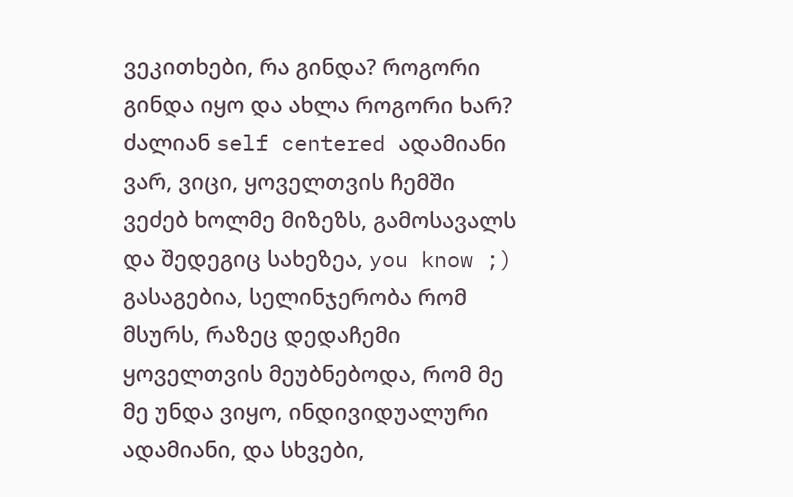ვეკითხები, რა გინდა? როგორი გინდა იყო და ახლა როგორი ხარ? ძალიან self centered ადამიანი ვარ, ვიცი, ყოველთვის ჩემში ვეძებ ხოლმე მიზეზს, გამოსავალს და შედეგიც სახეზეა, you know ;)
გასაგებია, სელინჯერობა რომ მსურს, რაზეც დედაჩემი ყოველთვის მეუბნებოდა, რომ მე მე უნდა ვიყო, ინდივიდუალური ადამიანი, და სხვები,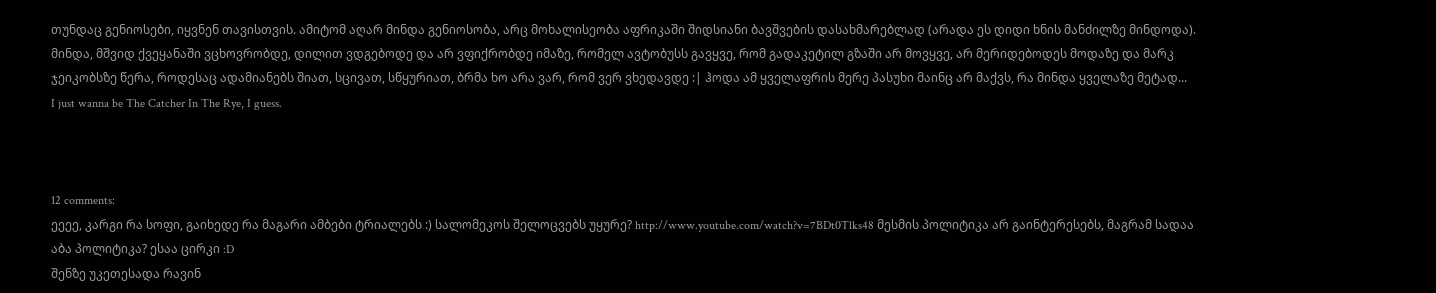თუნდაც გენიოსები, იყვნენ თავისთვის. ამიტომ აღარ მინდა გენიოსობა, არც მოხალისეობა აფრიკაში შიდსიანი ბავშვების დასახმარებლად (არადა ეს დიდი ხნის მანძილზე მინდოდა). მინდა, მშვიდ ქვეყანაში ვცხოვრობდე, დილით ვდგებოდე და არ ვფიქრობდე იმაზე, რომელ ავტობუსს გავყვე, რომ გადაკეტილ გზაში არ მოვყვე, არ მერიდებოდეს მოდაზე და მარკ ჯეიკობსზე წერა, როდესაც ადამიანებს შიათ, სცივათ, სწყურიათ, ბრმა ხო არა ვარ, რომ ვერ ვხედავდე :| ჰოდა ამ ყველაფრის მერე პასუხი მაინც არ მაქვს, რა მინდა ყველაზე მეტად...
I just wanna be The Catcher In The Rye, I guess.



12 comments:
ეეეე, კარგი რა სოფი, გაიხედე რა მაგარი ამბები ტრიალებს :) სალომეკოს შელოცვებს უყურე? http://www.youtube.com/watch?v=7BDt0Tlks48 მესმის პოლიტიკა არ გაინტერესებს, მაგრამ სადაა აბა პოლიტიკა? ესაა ცირკი :D
შენზე უკეთესადა რავინ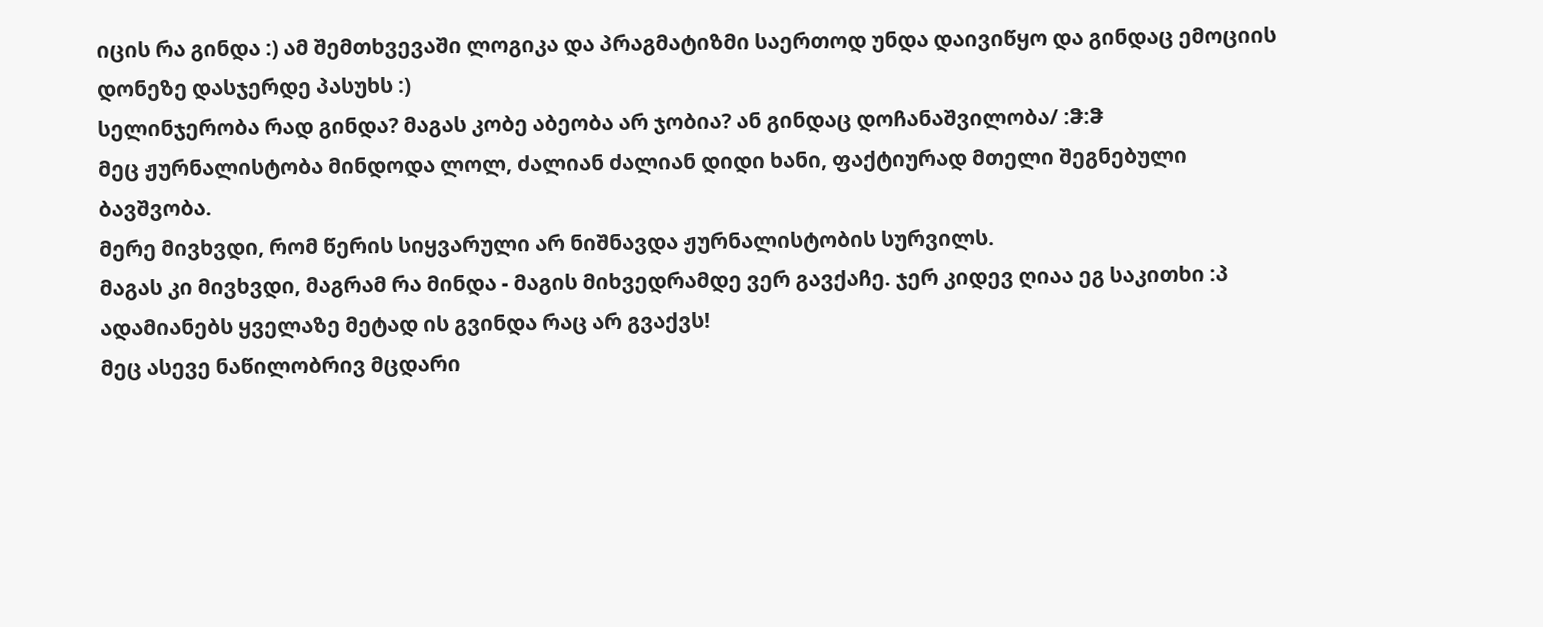იცის რა გინდა :) ამ შემთხვევაში ლოგიკა და პრაგმატიზმი საერთოდ უნდა დაივიწყო და გინდაც ემოციის დონეზე დასჯერდე პასუხს :)
სელინჯერობა რად გინდა? მაგას კობე აბეობა არ ჯობია? ან გინდაც დოჩანაშვილობა/ :ჵ:ჵ
მეც ჟურნალისტობა მინდოდა ლოლ, ძალიან ძალიან დიდი ხანი, ფაქტიურად მთელი შეგნებული ბავშვობა.
მერე მივხვდი, რომ წერის სიყვარული არ ნიშნავდა ჟურნალისტობის სურვილს.
მაგას კი მივხვდი, მაგრამ რა მინდა - მაგის მიხვედრამდე ვერ გავქაჩე. ჯერ კიდევ ღიაა ეგ საკითხი :პ
ადამიანებს ყველაზე მეტად ის გვინდა რაც არ გვაქვს!
მეც ასევე ნაწილობრივ მცდარი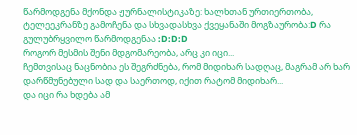წარმოდგენა მქონდა ჟურნალისტიკაზე: ხალხთან ურთიერთობა, ტელეეკრანზე გამოჩენა და სხვადასხვა ქვეყანაში მოგზაურობა:D რა გულუბრყვილო წარმოდგენაა :D:D:D
როგორ მესმის შენი მდგომარეობა, არც კი იცი...
ჩემთვისაც ნაცნობია ეს შეგრძნება, რომ მიდიხარ სადღაც, მაგრამ არ ხარ დარწმუნებული სად და საერთოდ, იქით რატომ მიდიხარ...
და იცი რა ხდება ამ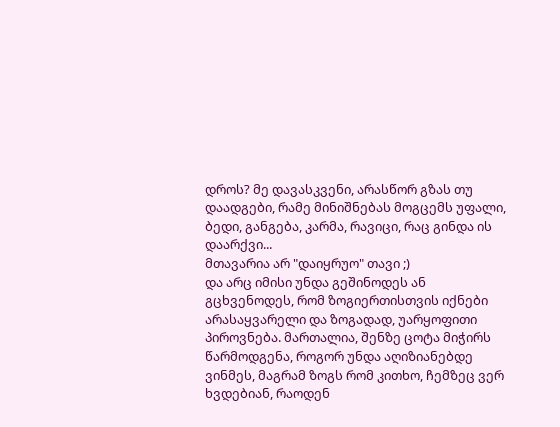დროს? მე დავასკვენი, არასწორ გზას თუ დაადგები, რამე მინიშნებას მოგცემს უფალი, ბედი, განგება, კარმა, რავიცი, რაც გინდა ის დაარქვი...
მთავარია არ "დაიყრუო" თავი ;)
და არც იმისი უნდა გეშინოდეს ან გცხვენოდეს, რომ ზოგიერთისთვის იქნები არასაყვარელი და ზოგადად, უარყოფითი პიროვნება. მართალია, შენზე ცოტა მიჭირს წარმოდგენა, როგორ უნდა აღიზიანებდე ვინმეს, მაგრამ ზოგს რომ კითხო, ჩემზეც ვერ ხვდებიან, რაოდენ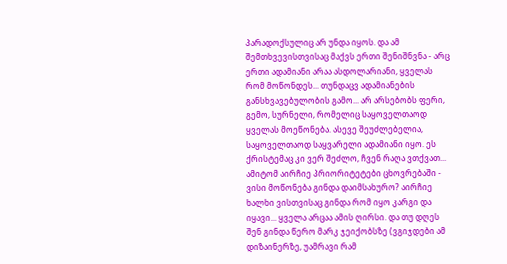პარადოქსულიც არ უნდა იყოს. და ამ შემთხვევისთვისაც მაქვს ერთი შენიშნვნა - არც ერთი ადამიანი არაა ასდოლარიანი, ყველას რომ მოწონდეს... თუნდაცვ ადამიანების განსხვავებულობის გამო... არ არსებობს ფერი, გემო, სურნელი, რომელიც საყოველთაოდ ყველას მოეწონება. ასევე შეუძლებელია, საყოველთაოდ საყვარელი ადამიანი იყო. ეს ქრისტემაც კი ვერ შეძლო, ჩვენ რაღა ვთქვათ...
ამიტომ აირჩიე პრიორიტეტები ცხოვრებაში - ვისი მოწონება გინდა დაიმსახურო? აირჩიე ხალხი ვისთვისაც გინდა რომ იყო კარგი და იყავი... ყველა არცაა ამის ღირსი. და თუ დღეს შენ გინდა წერო მარკ ჯეიქობსზე (ვგიჯდები ამ დიზაინერზე, უამრავი რამ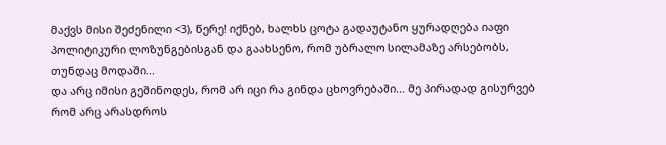მაქვს მისი შეძენილი <3), წერე! იქნებ, ხალხს ცოტა გადაუტანო ყურადღება იაფი პოლიტიკური ლოზუნგებისგან და გაახსენო, რომ უბრალო სილამაზე არსებობს, თუნდაც მოდაში...
და არც იმისი გეშინოდეს, რომ არ იცი რა გინდა ცხოვრებაში... მე პირადად გისურვებ რომ არც არასდროს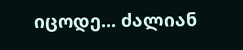იცოდე... ძალიან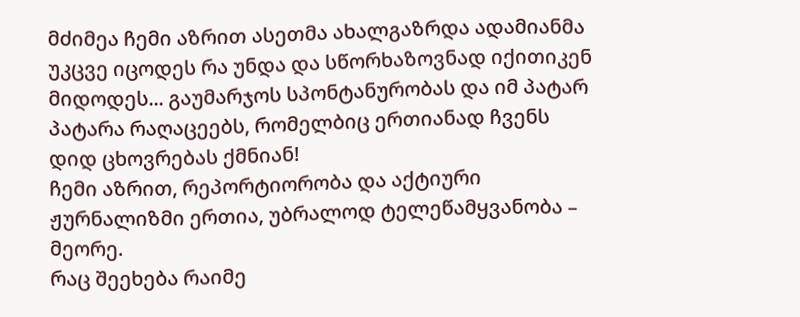მძიმეა ჩემი აზრით ასეთმა ახალგაზრდა ადამიანმა უკცვე იცოდეს რა უნდა და სწორხაზოვნად იქითიკენ მიდოდეს... გაუმარჯოს სპონტანურობას და იმ პატარ პატარა რაღაცეებს, რომელბიც ერთიანად ჩვენს დიდ ცხოვრებას ქმნიან!
ჩემი აზრით, რეპორტიორობა და აქტიური ჟურნალიზმი ერთია, უბრალოდ ტელეწამყვანობა – მეორე.
რაც შეეხება რაიმე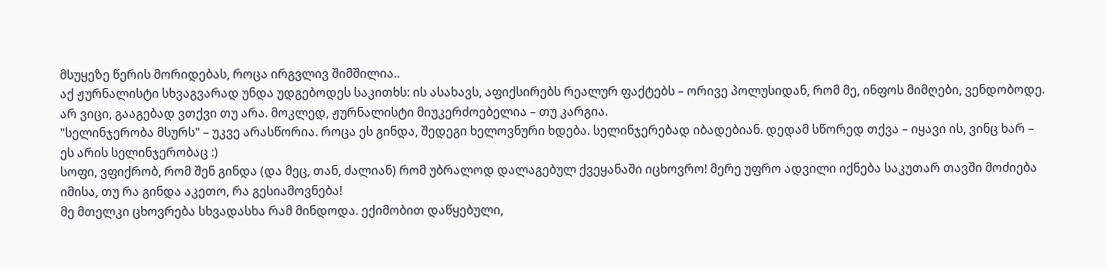მსუყეზე წერის მორიდებას, როცა ირგვლივ შიმშილია..
აქ ჟურნალისტი სხვაგვარად უნდა უდგებოდეს საკითხს: ის ასახავს, აფიქსირებს რეალურ ფაქტებს – ორივე პოლუსიდან, რომ მე, ინფოს მიმღები, ვენდობოდე.
არ ვიცი, გააგებად ვთქვი თუ არა. მოკლედ, ჟურნალისტი მიუკერძოებელია – თუ კარგია.
"სელინჯერობა მსურს" – უკვე არასწორია. როცა ეს გინდა, შედეგი ხელოვნური ხდება. სელინჯერებად იბადებიან. დედამ სწორედ თქვა – იყავი ის, ვინც ხარ – ეს არის სელინჯერობაც :)
სოფი, ვფიქრობ, რომ შენ გინდა (და მეც, თან, ძალიან) რომ უბრალოდ დალაგებულ ქვეყანაში იცხოვრო! მერე უფრო ადვილი იქნება საკუთარ თავში მოძიება იმისა, თუ რა გინდა აკეთო, რა გესიამოვნება!
მე მთელკი ცხოვრება სხვადასხა რამ მინდოდა. ექიმობით დაწყებული,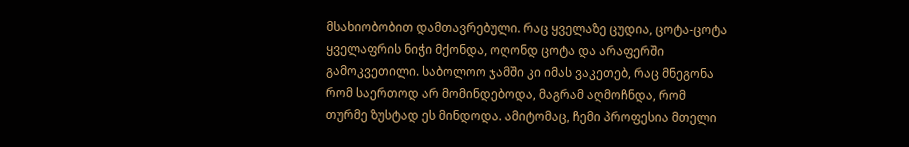მსახიობობით დამთავრებული. რაც ყველაზე ცუდია, ცოტა-ცოტა ყველაფრის ნიჭი მქონდა, ოღონდ ცოტა და არაფერში გამოკვეთილი. საბოლოო ჯამში კი იმას ვაკეთებ, რაც მნეგონა რომ საერთოდ არ მომინდებოდა, მაგრამ აღმოჩნდა, რომ თურმე ზუსტად ეს მინდოდა. ამიტომაც, ჩემი პროფესია მთელი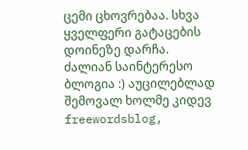ცემი ცხოვრებაა. სხვა ყველფერი გატაცების დოინეზე დარჩა.
ძალიან საინტერესო ბლოგია :) აუცილებლად შემოვალ ხოლმე კიდევ
freewordsblog,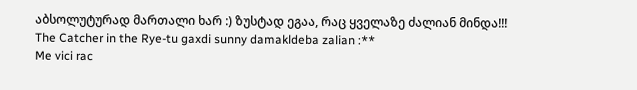აბსოლუტურად მართალი ხარ :) ზუსტად ეგაა, რაც ყველაზე ძალიან მინდა!!!
The Catcher in the Rye-tu gaxdi sunny damakldeba zalian :**
Me vici rac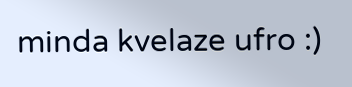minda kvelaze ufro :)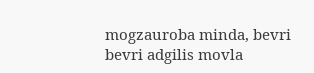mogzauroba minda, bevri bevri adgilis movla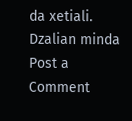da xetiali.
Dzalian minda
Post a Comment